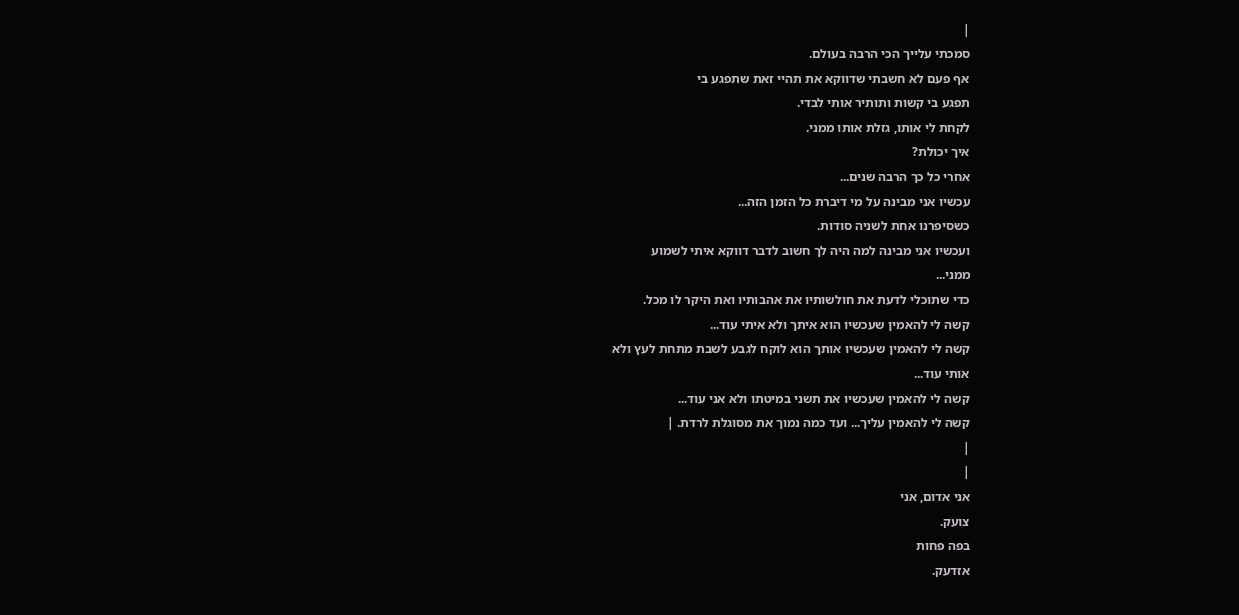|
סמכתי עלייך הכי הרבה בעולם.
אף פעם לא חשבתי שדווקא את תהיי זאת שתפגע בי
תפגע בי קשות ותותיר אותי לבדי.
לקחת לי אותו, גזלת אותו ממני.
איך יכולת?
אחרי כל כך הרבה שנים...
עכשיו אני מבינה על מי דיברת כל הזמן הזה...
כשסיפרנו אחת לשניה סודות.
ועכשיו אני מבינה למה היה לך חשוב לדבר דווקא איתי לשמוע
ממני...
כדי שתוכלי לדעת את חולשותיו את אהבותיו ואת היקר לו מכל.
קשה לי להאמין שעכשיו הוא איתך ולא איתי עוד...
קשה לי להאמין שעכשיו אותך הוא לוקח לגבע לשבת מתחת לעץ ולא
אותי עוד...
קשה לי להאמין שעכשיו את תשני במיטתו ולא אני עוד...
קשה לי להאמין עליך... ועד כמה נמוך את מסוגלת לרדת. |
|
|
אני אדום, אני
צועק.
בפה פחות
אזדעק.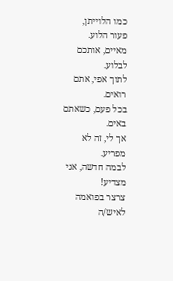כמו הלוייתן,
פעור הלוע.
מאיים, אותכם
לבלוע.
לתוך אפי, אתם
רואים.
בכל פעם, כשאתם
באים.
אך לי, זה לא
מפריע.
לבמה חדשה, אני
מצדיע!
צרצר בפואמה
לאיש/ה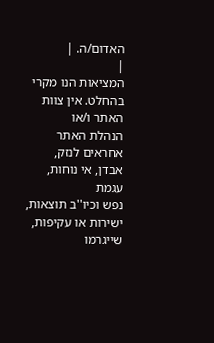האדום/ה. |
|
המציאות הנו מקרי בהחלט. אין צוות האתר ו/או
הנהלת האתר אחראים לנזק, אבדן, אי נוחות, עגמת
נפש וכיו''ב תוצאות, ישירות או עקיפות, שייגרמו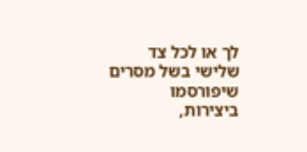לך או לכל צד שלישי בשל מסרים שיפורסמו
ביצירות,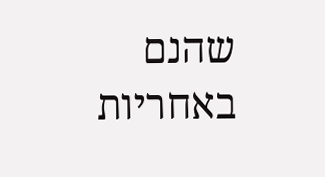שהנם באחריות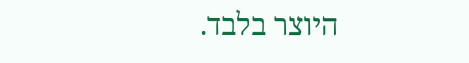היוצר בלבד.